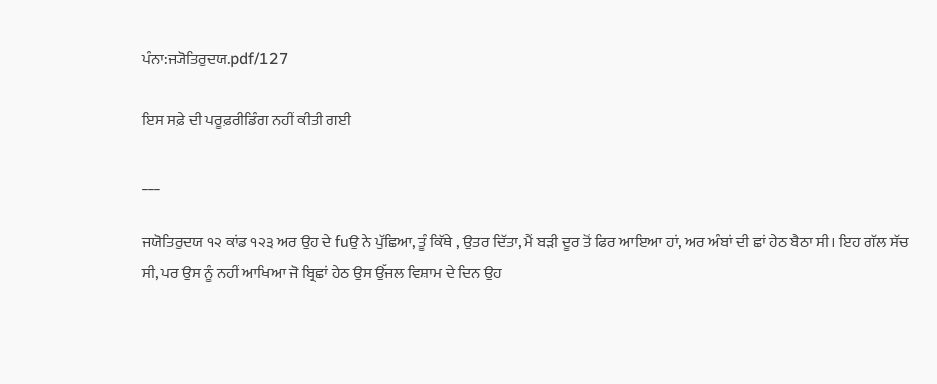ਪੰਨਾ:ਜ੍ਯੋਤਿਰੁਦਯ.pdf/127

ਇਸ ਸਫ਼ੇ ਦੀ ਪਰੂਫ਼ਰੀਡਿੰਗ ਨਹੀਂ ਕੀਤੀ ਗਈ

___

ਜਯੋਤਿਰੁਦਯ ੧੨ ਕਾਂਡ ੧੨੩ ਅਰ ਉਹ ਦੇ fuਉ ਨੇ ਪੁੱਛਿਆ, ਤੂੰ ਕਿੱਥੇ , ਉਤਰ ਦਿੱਤਾ, ਮੈਂ ਬੜੀ ਦੂਰ ਤੋਂ ਫਿਰ ਆਇਆ ਹਾਂ, ਅਰ ਅੰਬਾਂ ਦੀ ਛਾਂ ਹੇਠ ਬੈਠਾ ਸੀ। ਇਹ ਗੱਲ ਸੱਚ ਸੀ, ਪਰ ਉਸ ਨੂੰ ਨਹੀਂ ਆਖਿਆ ਜੋ ਬ੍ਰਿਛਾਂ ਹੇਠ ਉਸ ਉੱਜਲ ਵਿਸ਼ਾਮ ਦੇ ਦਿਨ ਉਹ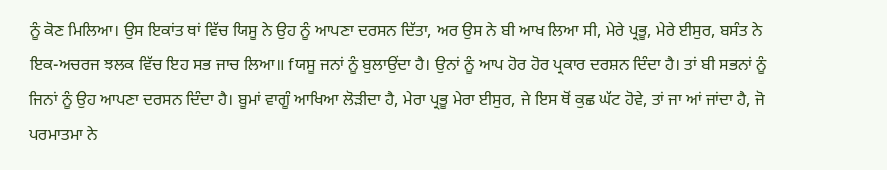ਨੂੰ ਕੋਣ ਮਿਲਿਆ। ਉਸ ਇਕਾਂਤ ਥਾਂ ਵਿੱਚ ਯਿਸੂ ਨੇ ਉਹ ਨੂੰ ਆਪਣਾ ਦਰਸਨ ਦਿੱਤਾ, ਅਰ ਉਸ ਨੇ ਬੀ ਆਖ ਲਿਆ ਸੀ, ਮੇਰੇ ਪ੍ਰਭੂ, ਮੇਰੇ ਈਸੁਰ, ਬਸੰਤ ਨੇ ਇਕ-ਅਚਰਜ ਝਲਕ ਵਿੱਚ ਇਹ ਸਭ ਜਾਚ ਲਿਆ॥ fਯਸੂ ਜਨਾਂ ਨੂੰ ਬੁਲਾਉਂਦਾ ਹੈ। ਉਨਾਂ ਨੂੰ ਆਪ ਹੋਰ ਹੋਰ ਪ੍ਰਕਾਰ ਦਰਸ਼ਨ ਦਿੰਦਾ ਹੈ। ਤਾਂ ਬੀ ਸਭਨਾਂ ਨੂੰ ਜਿਨਾਂ ਨੂੰ ਉਹ ਆਪਣਾ ਦਰਸਨ ਦਿੰਦਾ ਹੈ। ਬੂਮਾਂ ਵਾਗੂੰ ਆਖਿਆ ਲੋੜੀਦਾ ਹੈ, ਮੇਰਾ ਪ੍ਰਭੂ ਮੇਰਾ ਈਸੁਰ, ਜੇ ਇਸ ਥੋਂ ਕੁਛ ਘੱਟ ਹੋਵੇ, ਤਾਂ ਜਾ ਆਂ ਜਾਂਦਾ ਹੈ, ਜੋ ਪਰਮਾਤਮਾ ਨੇ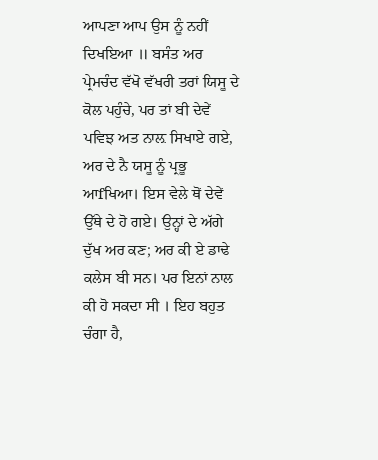ਆਪਣਾ ਆਪ ਉਸ ਨੂੰ ਨਹੀਂ ਦਿਖਇਆ ॥ ਬਸੰਤ ਅਰ ਪ੍ਰੇਮਚੰਦ ਵੱਖੋ ਵੱਖਰੀ ਤਰਾਂ ਯਿਸੂ ਦੇ ਕੋਲ ਪਹੁੰਚੇ, ਪਰ ਤਾਂ ਬੀ ਦੇਵੇਂ ਪਵਿਝ ਅਤ ਨਾਲ਼ ਸਿਖਾਏ ਗਏ, ਅਰ ਦੇ ਨੈ ਯਸੂ ਨੂੰ ਪ੍ਰਭੂ ਆfਖਿਆ। ਇਸ ਵੇਲੇ ਥੋਂ ਦੇਵੇਂ ਉੱਥੇ ਦੇ ਹੋ ਗਏ। ਉਨ੍ਹਾਂ ਦੇ ਅੱਗੇ ਦੁੱਖ ਅਰ ਕਣ; ਅਰ ਕੀ ਏ ਡਾਢੇ ਕਲੇਸ ਬੀ ਸਨ। ਪਰ ਇਨਾਂ ਨਾਲ ਕੀ ਹੋ ਸਕਦਾ ਸੀ । ਇਹ ਬਹੁਤ ਚੰਗਾ ਹੈ,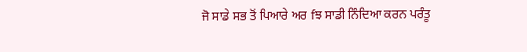ਜੋ ਸਾਡੇ ਸਭ ਤੋਂ ਪਿਆਰੇ ਅਰ fਝ ਸਾਡੀ ਨਿੰਦਿਆ ਕਰਨ ਪਰੰਤੂ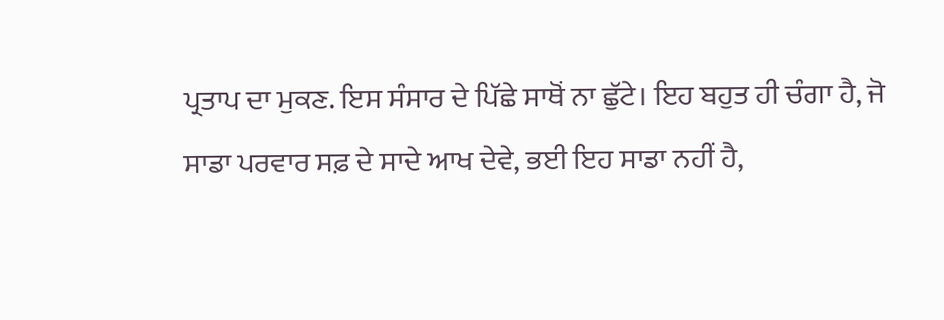ਪ੍ਰਤਾਪ ਦਾ ਮੁਕਣ. ਇਸ ਸੰਸਾਰ ਦੇ ਪਿੱਛੇ ਸਾਥੋਂ ਨਾ ਛੁੱਟੇ। ਇਹ ਬਹੁਤ ਹੀ ਚੰਗਾ ਹੈ, ਜੋ ਸਾਡਾ ਪਰਵਾਰ ਸਫ਼ ਦੇ ਸਾਦੇ ਆਖ ਦੇਵੇ, ਭਈ ਇਹ ਸਾਡਾ ਨਹੀਂ ਹੈ,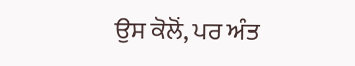ਉਸ ਕੋਲੋਂ, ਪਰ ਅੰਤ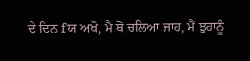ਦੇ ਦਿਨ fਯ ਅਖੋ, ਮੈ ਥੋਂ ਚਲਿਆ ਜਾਹ, ਮੈਂ ਝੁਹਾਨੂੰ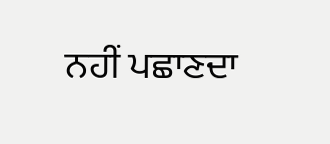ਨਹੀਂ ਪਛਾਣਦਾ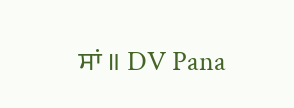ਸਾਂ ॥ DV Pana